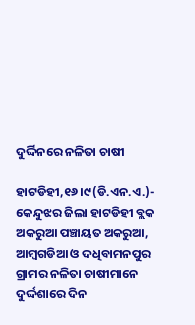ଦୁର୍ଦ୍ଦିନରେ ନଳିତା ଚାଷୀ

ହାଟଡିହୀ,୧୬।୯(ଡି.ଏନ.ଏ.)- କେନ୍ଦୁଝର ଜିଲା ହାଟଡିହୀ ବ୍ଲକ ଅକରୁଆ ପଞ୍ଚାୟତ ଅକରୁଆ, ଆମ୍ବଗଡିଆ ଓ ଦଧିବାମନପୁର ଗ୍ରାମର ନଳିତା ଚାଷୀମାନେ ଦୁର୍ଦ୍ଦଶାରେ ଦିନ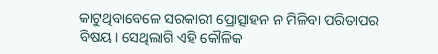କାଟୁଥିବାବେଳେ ସରକାରୀ ପ୍ରୋତ୍ସାହନ ନ ମିଳିବା ପରିତାପର ବିଷୟ। ସେଥିଲାଗି ଏହି କୌଳିକ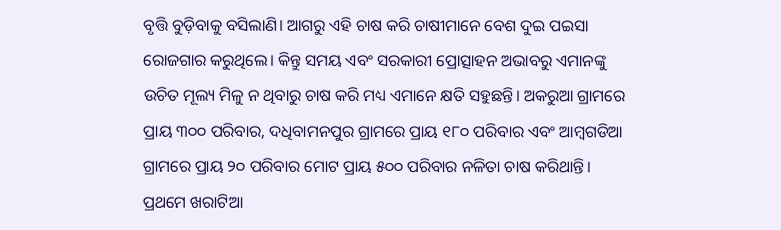ବୃତ୍ତି ବୁଡ଼ିବାକୁ ବସିଲାଣି। ଆଗରୁ ଏହି ଚାଷ କରି ଚାଷୀମାନେ ବେଶ ଦୁଇ ପଇସା ରୋଜଗାର କରୁଥିଲେ। କିନ୍ତୁ ସମୟ ଏବଂ ସରକାରୀ ପ୍ରୋତ୍ସାହନ ଅଭାବରୁ ଏମାନଙ୍କୁ ଉଚିତ ମୂଲ୍ୟ ମିଳୁ ନ ଥିବାରୁ ଚାଷ କରି ମଧ୍ୟ ଏମାନେ କ୍ଷତି ସହୁଛନ୍ତି। ଅକରୁଆ ଗ୍ରାମରେ ପ୍ରାୟ ୩୦୦ ପରିବାର, ଦଧିବାମନପୁର ଗ୍ରାମରେ ପ୍ରାୟ ୧୮୦ ପରିବାର ଏବଂ ଆମ୍ବଗଡିଆ ଗ୍ରାମରେ ପ୍ରାୟ ୨୦ ପରିବାର ମୋଟ ପ୍ରାୟ ୫୦୦ ପରିବାର ନଳିତା ଚାଷ କରିଥାନ୍ତି।
ପ୍ରଥମେ ଖରାଟିଆ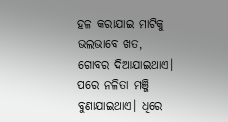ହଳ କରାଯାଇ ମାଟିକୁ ଭଲଭାବେ ଖତ, ଗୋବର ଦିଆଯାଇଥାଏ। ପରେ ନଳିତା ମଞ୍ଜି ବୁଣାଯାଇଥାଏ। ଧିରେ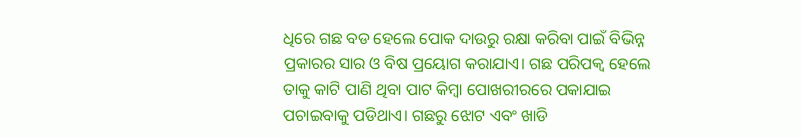ଧିରେ ଗଛ ବଡ ହେଲେ ପୋକ ଦାଉରୁ ରକ୍ଷା କରିବା ପାଇଁ ବିଭିନ୍ନ ପ୍ରକାରର ସାର ଓ ବିଷ ପ୍ରୟୋଗ କରାଯାଏ। ଗଛ ପରିପକ୍ୱ ହେଲେ ତାକୁ କାଟି ପାଣି ଥିବା ପାଟ କିମ୍ବା ପୋଖରୀରରେ ପକାଯାଇ ପଚାଇବାକୁ ପଡିଥାଏ। ଗଛରୁ ଝୋଟ ଏବଂ ଖାଡି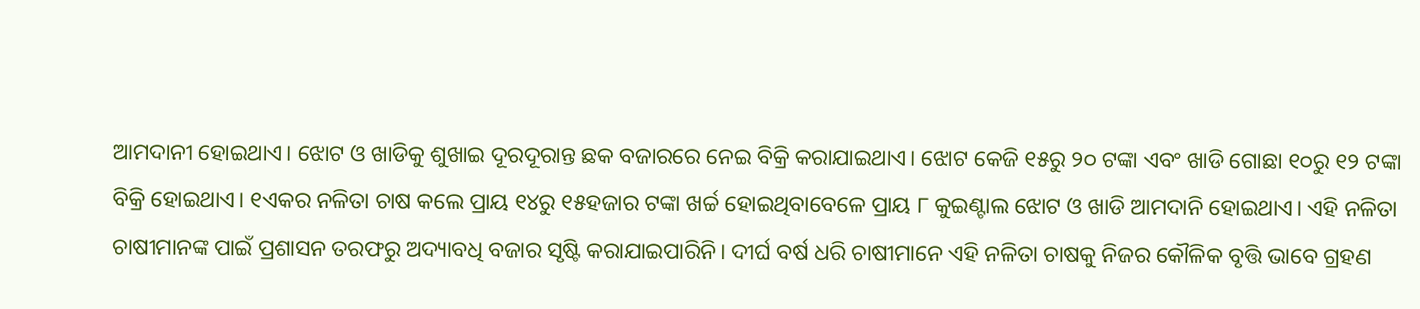ଆମଦାନୀ ହୋଇଥାଏ। ଝୋଟ ଓ ଖାଡିକୁ ଶୁଖାଇ ଦୂରଦୂରାନ୍ତ ଛକ ବଜାରରେ ନେଇ ବିକ୍ରି କରାଯାଇଥାଏ। ଝୋଟ କେଜି ୧୫ରୁ ୨୦ ଟଙ୍କା ଏବଂ ଖାଡି ଗୋଛା ୧୦ରୁ ୧୨ ଟଙ୍କା ବିକ୍ରି ହୋଇଥାଏ। ୧ଏକର ନଳିତା ଚାଷ କଲେ ପ୍ରାୟ ୧୪ରୁ ୧୫ହଜାର ଟଙ୍କା ଖର୍ଚ୍ଚ ହୋଇଥିବାବେଳେ ପ୍ରାୟ ୮ କୁଇଣ୍ଟାଲ ଝୋଟ ଓ ଖାଡି ଆମଦାନି ହୋଇଥାଏ। ଏହି ନଳିତା ଚାଷୀମାନଙ୍କ ପାଇଁ ପ୍ରଶାସନ ତରଫରୁ ଅଦ୍ୟାବଧି ବଜାର ସୃଷ୍ଟି କରାଯାଇପାରିନି। ଦୀର୍ଘ ବର୍ଷ ଧରି ଚାଷୀମାନେ ଏହି ନଳିତା ଚାଷକୁ ନିଜର କୌଳିକ ବୃତ୍ତି ଭାବେ ଗ୍ରହଣ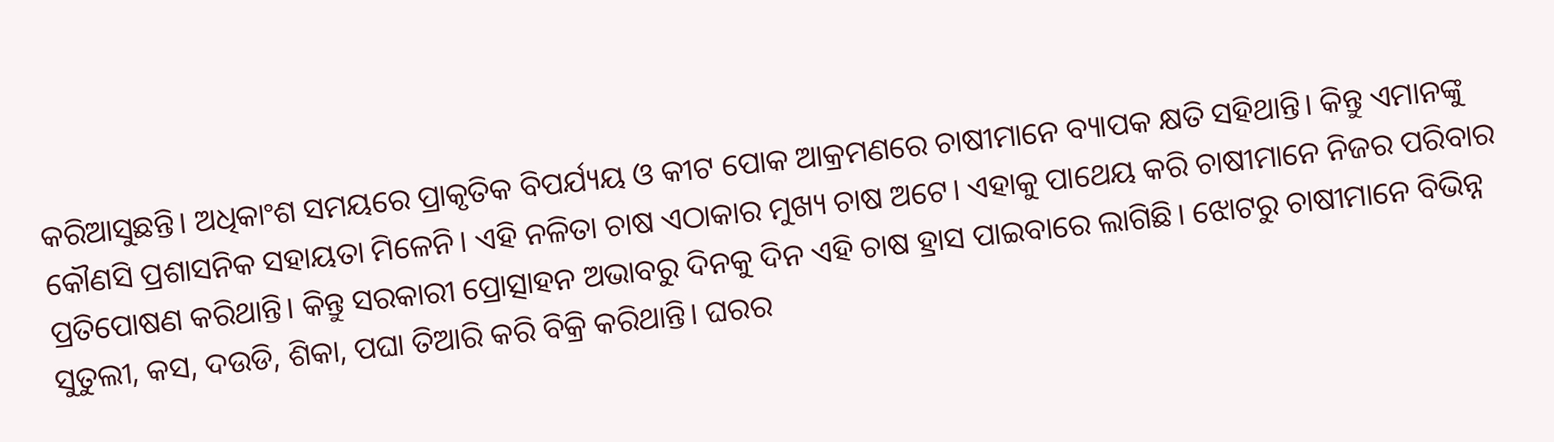କରିଆସୁଛନ୍ତି। ଅଧିକାଂଶ ସମୟରେ ପ୍ରାକୃତିକ ବିପର୍ଯ୍ୟୟ ଓ କୀଟ ପୋକ ଆକ୍ରମଣରେ ଚାଷୀମାନେ ବ୍ୟାପକ କ୍ଷତି ସହିଥାନ୍ତି। କିନ୍ତୁ ଏମାନଙ୍କୁ କୌଣସି ପ୍ରଶାସନିକ ସହାୟତା ମିଳେନି। ଏହି ନଳିତା ଚାଷ ଏଠାକାର ମୁଖ୍ୟ ଚାଷ ଅଟେ। ଏହାକୁ ପାଥେୟ କରି ଚାଷୀମାନେ ନିଜର ପରିବାର ପ୍ରତିପୋଷଣ କରିଥାନ୍ତି। କିନ୍ତୁ ସରକାରୀ ପ୍ରୋତ୍ସାହନ ଅଭାବରୁ ଦିନକୁ ଦିନ ଏହି ଚାଷ ହ୍ରାସ ପାଇବାରେ ଲାଗିଛି। ଝୋଟରୁ ଚାଷୀମାନେ ବିଭିନ୍ନ ସୁତୁଲୀ, କସ, ଦଉଡି, ଶିକା, ପଘା ତିଆରି କରି ବିକ୍ରି କରିଥାନ୍ତି। ଘରର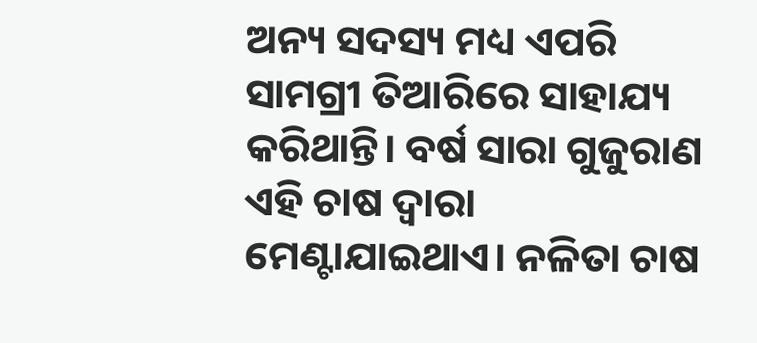ଅନ୍ୟ ସଦସ୍ୟ ମଧ୍ୟ ଏପରି ସାମଗ୍ରୀ ତିଆରିରେ ସାହାଯ୍ୟ କରିଥାନ୍ତି। ବର୍ଷ ସାରା ଗୁଜୁରାଣ ଏହି ଚାଷ ଦ୍ୱାରା ମେଣ୍ଟାଯାଇଥାଏ। ନଳିତା ଚାଷ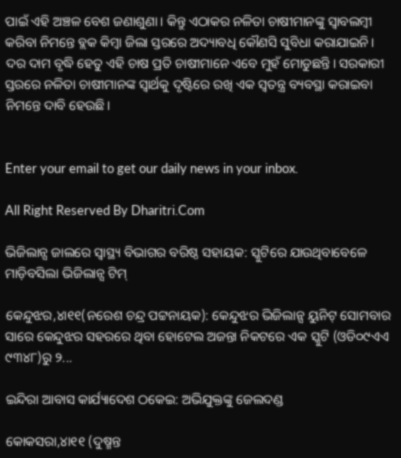ପାଇଁ ଏହି ଅଞ୍ଚଳ ବେଶ ଜଣାଶୁଣା। କିନ୍ତୁ ଏଠାକର ନଳିତା ଚାଷୀମାନଙ୍କୁ ସ୍ବାବଲମ୍ବୀ କରିବା ନିମନ୍ତେ ବ୍ଲକ କିମ୍ବା ଜିଲା ସ୍ତରରେ ଅଦ୍ୟାବଧି କୌଣସି ସୁବିଧା କରାଯାଇନି। ଦର ଦାମ ବୃଦ୍ଧି ହେତୁ ଏହି ଚାଷ ପ୍ରତି ଚାଷୀମାନେ ଏବେ ମୁହଁ ମୋଡୁଛନ୍ତି। ସରକାରୀ ସ୍ତରରେ ନଳିତା ଚାଷୀମାନଙ୍କ ସ୍ବାର୍ଥକୁ ଦୃଷ୍ଟିରେ ରଖି ଏକ ସ୍ବତନ୍ତ୍ର ବ୍ୟବସ୍ଥା କରାଇବା ନିମନ୍ତେ ଦାବି ହେଉଛି।


Enter your email to get our daily news in your inbox.

All Right Reserved By Dharitri.Com

ଭିଜିଲାନ୍ସ ଜାଲରେ ସ୍ବାସ୍ଥ୍ୟ ବିଭାଗର ବରିଷ୍ଠ ସହାୟକ: ସ୍କୁଟିରେ ଯାଉଥିବାବେଳେ ମାଡ଼ିବସିଲା ଭିଜିଲାନ୍ସ ଟିମ୍‌

କେନ୍ଦୁଝର,୪ା୧୧(ନରେଶ ଚନ୍ଦ୍ର ପଟ୍ଟନାୟକ): କେନ୍ଦୁଝର ଭିଜିଲାନ୍ସ ୟୁନିଟ୍‌ ସୋମବାର ସାରେ କେନ୍ଦୁଝର ସହରରେ ଥିବା ହୋଟେଲ ଅଜନ୍ତା ନିକଟରେ ଏକ ସ୍କୁଟି (ଓଡି୦୯ଏଏ ୯୩୪୮)ରୁ ୨...

ଇନ୍ଦିରା ଆବାସ କାର୍ଯ୍ୟାଦେଶ ଠକେଇ: ଅଭିଯୁକ୍ତଙ୍କୁ ଜେଲଦଣ୍ଡ

କୋକସରା,୪ା୧୧ (ଦୁଷ୍ମନ୍ତ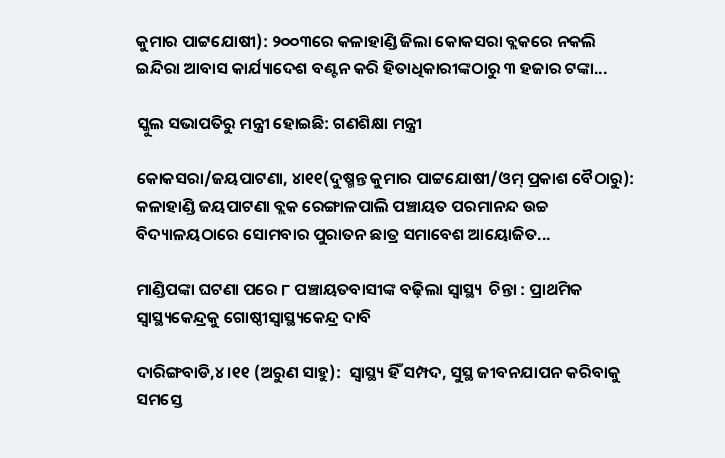କୁମାର ପାଟ୍ଟଯୋଷୀ): ୨୦୦୩ରେ କଳାହାଣ୍ଡି ଜିଲା କୋକସରା ବ୍ଲକରେ ନକଲି ଇନ୍ଦିରା ଆବାସ କାର୍ଯ୍ୟାଦେଶ ବଣ୍ଟନ କରି ହିତାଧିକାରୀଙ୍କଠାରୁ ୩ ହଜାର ଟଙ୍କା...

ସ୍କୁଲ ସଭାପତିରୁ ମନ୍ତ୍ରୀ ହୋଇଛି: ଗଣଶିକ୍ଷା ମନ୍ତ୍ରୀ

କୋକସରା/ଜୟପାଟଣା, ୪ା୧୧(ଦୁଷ୍ମନ୍ତ କୁମାର ପାଟ୍ଟଯୋଷୀ/ଓମ୍‌ ପ୍ରକାଶ ବୈଠାରୁ): କଳାହାଣ୍ଡି ଜୟପାଟଣା ବ୍ଲକ ରେଙ୍ଗାଳପାଲି ପଞ୍ଚାୟତ ପରମାନନ୍ଦ ଉଚ୍ଚ ବିଦ୍ୟାଳୟଠାରେ ସୋମବାର ପୁରାତନ ଛାତ୍ର ସମାବେଶ ଆୟୋଜିତ...

ମାଣ୍ଡିପଙ୍କା ଘଟଣା ପରେ ୮ ପଞ୍ଚାୟତବାସୀଙ୍କ ବଢ଼ିଲା ସ୍ବାସ୍ଥ୍ୟ  ଚିନ୍ତା : ପ୍ରାଥମିକ ସ୍ବାସ୍ଥ୍ୟକେନ୍ଦ୍ରକୁ ଗୋଷ୍ଠୀସ୍ବାସ୍ଥ୍ୟକେନ୍ଦ୍ର ଦାବି

ଦାରିଙ୍ଗବାଡି,୪।୧୧ (ଅରୁଣ ସାହୁ):  ସ୍ବାସ୍ଥ୍ୟ ହିଁ ସମ୍ପଦ, ସୁସ୍ଥ ଜୀବନଯାପନ କରିବାକୁ ସମସ୍ତେ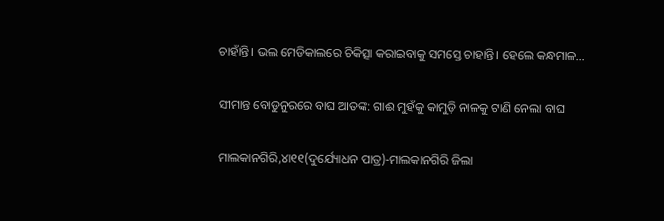ଚାହାଁନ୍ତି। ଭଲ ମେଡିକାଲରେ ଚିକିତ୍ସା କରାଇବାକୁ ସମସ୍ତେ ଚାହାନ୍ତି। ହେଲେ କନ୍ଧମାଳ...

ସୀମାନ୍ତ ବୋଡୁନୁରରେ ବାଘ ଆତଙ୍କ: ଗାଈ ମୁହଁକୁ କାମୁଡ଼ି ନାଳକୁ ଟାଣି ନେଲା ବାଘ

ମାଲକାନଗିରି,୪ା୧୧(ଦୁର୍ଯ୍ୟୋଧନ ପାତ୍ର)-ମାଲକାନଗିରି ଜିଲା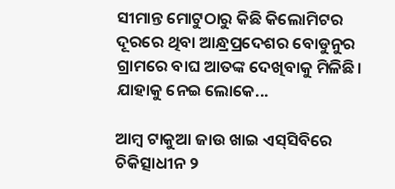ସୀମାନ୍ତ ମୋଟୁଠାରୁ କିଛି କିଲୋମିଟର ଦୂରରେ ଥିବା ଆନ୍ଧ୍ରପ୍ରଦେଶର ବୋଡୁନୁର ଗ୍ରାମରେ ବାଘ ଆତଙ୍କ ଦେଖିବାକୁ ମିଳିଛି। ଯାହାକୁ ନେଇ ଲୋକେ...

ଆମ୍ବ ଟାକୁଆ ଜାଉ ଖାଇ ଏସ୍‌ସିବିରେ ଚିକିତ୍ସାଧୀନ ୨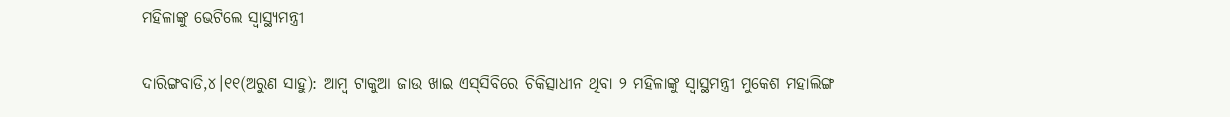ମହିଳାଙ୍କୁ ଭେଟିଲେ ସ୍ବାସ୍ଥ୍ୟମନ୍ତ୍ରୀ

ଦାରିଙ୍ଗବାଡି,୪।୧୧(ଅରୁଣ ସାହୁ): ଆମ୍ବ ଟାକୁଆ ଜାଉ ଖାଇ ଏସ୍‌ସିବିରେ ଚିକିତ୍ସାଧୀନ ଥିବା ୨ ମହିଳାଙ୍କୁ ସ୍ବାସ୍ଥମନ୍ତ୍ରୀ ମୁକେଶ ମହାଲିଙ୍ଗ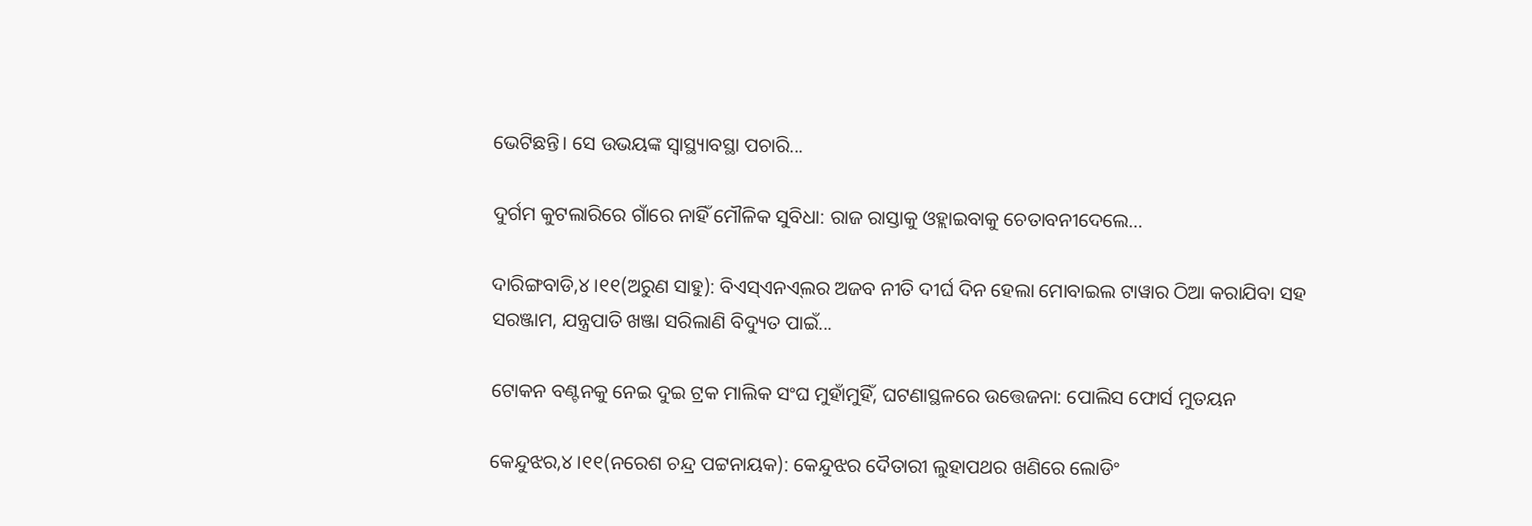ଭେଟିଛନ୍ତି। ସେ ଉଭୟଙ୍କ ସ୍ବାସ୍ଥ୍ୟାବସ୍ଥା ପଚାରି...

ଦୁର୍ଗମ କୁଟଲାରିରେ ଗାଁରେ ନାହିଁ ମୌଳିକ ସୁବିଧା: ରାଜ ରାସ୍ତାକୁ ଓହ୍ଲାଇବାକୁ ଚେତାବନୀଦେଲେ…

ଦାରିଙ୍ଗବାଡି,୪।୧୧(ଅରୁଣ ସାହୁ): ବିଏସ୍‌ଏନଏ୍‌ଲର ଅଜବ ନୀତି ଦୀର୍ଘ ଦିନ ହେଲା ମୋବାଇଲ ଟାୱାର ଠିଆ କରାଯିବା ସହ ସରଞ୍ଜାମ, ଯନ୍ତ୍ରପାତି ଖଞ୍ଜା ସରିଲାଣି ବିଦ୍ୟୁତ ପାଇଁ...

ଟୋକନ ବଣ୍ଟନକୁ ନେଇ ଦୁଇ ଟ୍ରକ ମାଲିକ ସଂଘ ମୁହାଁମୁହିଁ, ଘଟଣାସ୍ଥଳରେ ଉତ୍ତେଜନା: ପୋଲିସ ଫୋର୍ସ ମୁତୟନ

କେନ୍ଦୁଝର,୪।୧୧(ନରେଶ ଚନ୍ଦ୍ର ପଟ୍ଟନାୟକ): କେନ୍ଦୁଝର ଦୈତାରୀ ଲୁହାପଥର ଖଣିରେ ଲୋଡିଂ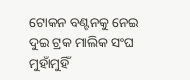ଟୋକନ ବଣ୍ଟନକୁ ନେଇ ଦୁଇ ଟ୍ରକ ମାଲିକ ସଂଘ ମୁହାଁମୁହିଁ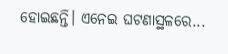ହୋଇଛନ୍ତି। ଏନେଇ ଘଟଣାସ୍ଥଳରେ...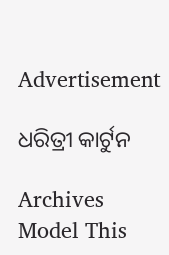Advertisement

ଧରିତ୍ରୀ କାର୍ଟୁନ

Archives
Model This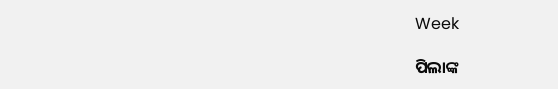Week

ପିଲାଙ୍କ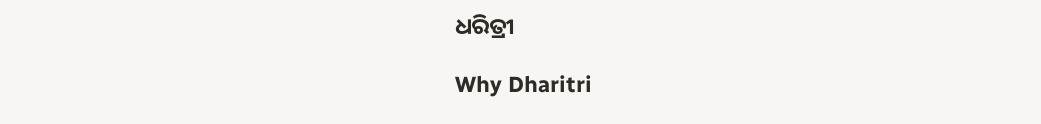ଧରିତ୍ରୀ

Why Dharitri